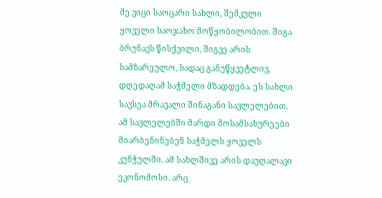მე ვიცი საოცარი სახლი, შემკული ყოველი საოჯახო მოწყობილობით. შიგა ბრუნავს წისქვილი, შიგვე არის სამზარეულო, სადაც განუწყვეტლივ, დღედაღამ საჭმელი მზადდება. ეს სახლი სავსეა მრავალი შინაგანი სავლელებით. ამ სავლელებში მარდი მოსამსახურეები მიარბენინებენ საჭმელს ყოველს კუნჭულში. ამ სახლშივე არის დაუღალავი ეკონომოსი. არც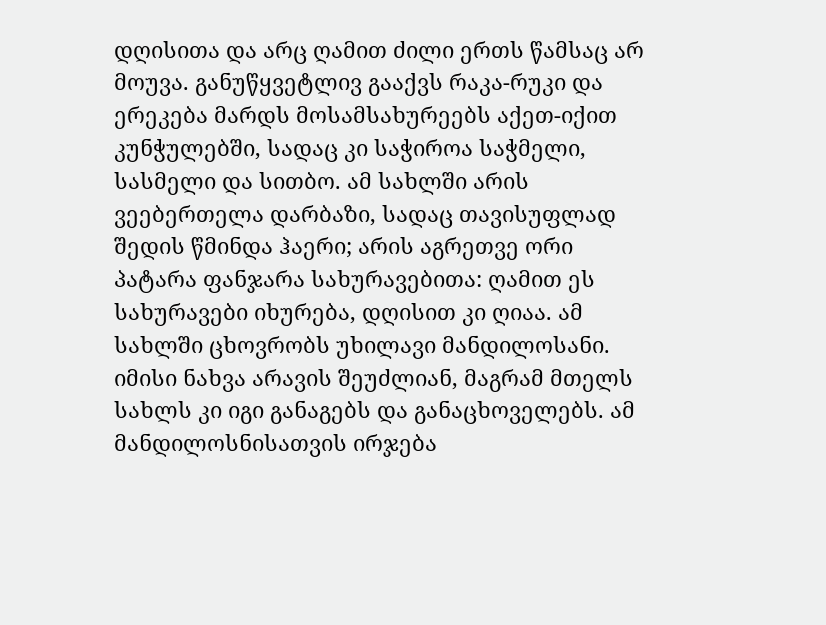დღისითა და არც ღამით ძილი ერთს წამსაც არ მოუვა. განუწყვეტლივ გააქვს რაკა-რუკი და ერეკება მარდს მოსამსახურეებს აქეთ-იქით კუნჭულებში, სადაც კი საჭიროა საჭმელი, სასმელი და სითბო. ამ სახლში არის ვეებერთელა დარბაზი, სადაც თავისუფლად შედის წმინდა ჰაერი; არის აგრეთვე ორი პატარა ფანჯარა სახურავებითა: ღამით ეს სახურავები იხურება, დღისით კი ღიაა. ამ სახლში ცხოვრობს უხილავი მანდილოსანი. იმისი ნახვა არავის შეუძლიან, მაგრამ მთელს სახლს კი იგი განაგებს და განაცხოველებს. ამ მანდილოსნისათვის ირჯება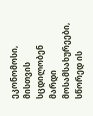ეკონომოსი, მისთვის სცდილობენ მარდი მოსამსახურეები, სწორედ ის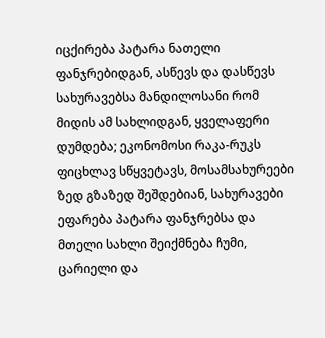იცქირება პატარა ნათელი ფანჯრებიდგან, ასწევს და დასწევს სახურავებსა მანდილოსანი რომ მიდის ამ სახლიდგან, ყველაფერი დუმდება; ეკონომოსი რაკა-რუკს ფიცხლავ სწყვეტავს, მოსამსახურეები ზედ გზაზედ შეშდებიან, სახურავები ეფარება პატარა ფანჯრებსა და მთელი სახლი შეიქმნება ჩუმი, ცარიელი და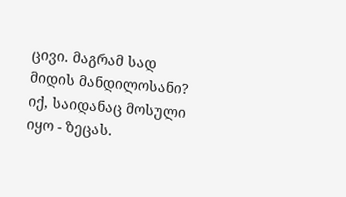ცივი. მაგრამ სად მიდის მანდილოსანი? იქ, საიდანაც მოსული იყო - ზეცას.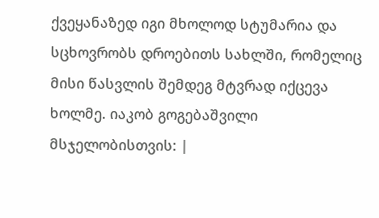ქვეყანაზედ იგი მხოლოდ სტუმარია და სცხოვრობს დროებითს სახლში, რომელიც მისი წასვლის შემდეგ მტვრად იქცევა ხოლმე. იაკობ გოგებაშვილი მსჯელობისთვის: |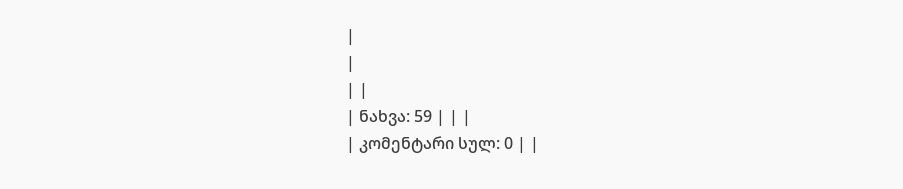|
|
| |
| ნახვა: 59 | | |
| კომენტარი სულ: 0 | |